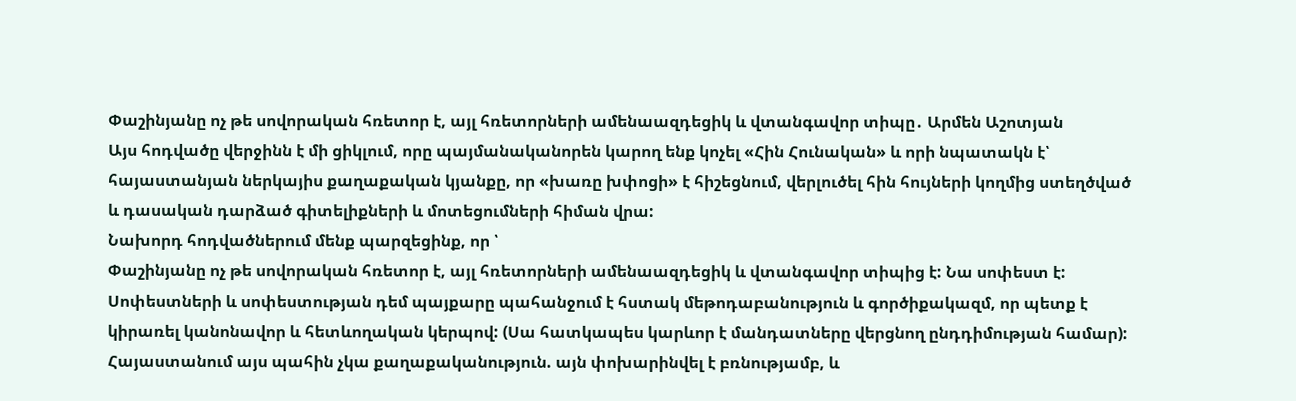Փաշինյանը ոչ թե սովորական հռետոր է, այլ հռետորների ամենաազդեցիկ և վտանգավոր տիպը․ Արմեն Աշոտյան
Այս հոդվածը վերջինն է մի ցիկլում, որը պայմանականորեն կարող ենք կոչել «Հին Հունական» և որի նպատակն է՝ հայաստանյան ներկայիս քաղաքական կյանքը, որ «խառը խփոցի» է հիշեցնում, վերլուծել հին հույների կողմից ստեղծված և դասական դարձած գիտելիքների և մոտեցումների հիման վրա:
Նախորդ հոդվածներում մենք պարզեցինք, որ ՝
Փաշինյանը ոչ թե սովորական հռետոր է, այլ հռետորների ամենաազդեցիկ և վտանգավոր տիպից է: Նա սոփեստ է:
Սոփեստների և սոփեստության դեմ պայքարը պահանջում է հստակ մեթոդաբանություն և գործիքակազմ, որ պետք է կիրառել կանոնավոր և հետևողական կերպով: (Սա հատկապես կարևոր է մանդատները վերցնող ընդդիմության համար):
Հայաստանում այս պահին չկա քաղաքականություն. այն փոխարինվել է բռնությամբ, և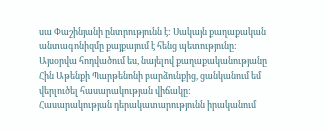սա Փաշինյանի ընտրությունն է: Սակայն քաղաքական անտագոնիզմը քայքայում է հենց պետությունը:
Այսօրվա հոդվածում ես, նայելով քաղաքականությանը Հին Աթենքի Պարթենոնի բարձունքից, ցանկանում եմ վերլուծել հասարակության վիճակը:
Հասարակության դերակատարությունն իրականում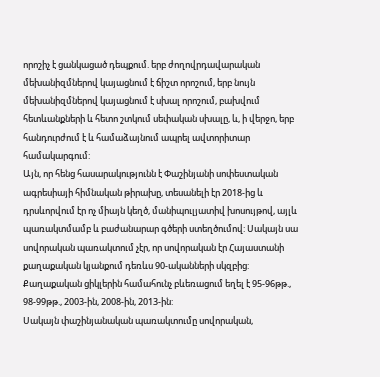որոշիչ է ցանկացած դեպքում. երբ ժողովրդավարական մեխանիզմներով կայացնում է ճիշտ որոշում, երբ նույն մեխանիզմներով կայացնում է սխալ որոշում, բախվում հետևանքների և հետո շտկում սեփական սխալը, և, ի վերջո, երբ հանդուրժում է և համաձայնում ապրել ավտորիտար համակարգում:
Այն, որ հենց հասարակությունն է Փաշինյանի սոփեստական ագրեսիայի հիմնական թիրախը, տեսանելի էր 2018-ից և դրսևորվում էր ոչ միայն կեղծ, մանիպուլյատիվ խոսույթով, այլև պառակտմամբ և բաժանարար գծերի ստեղծումով: Սակայն սա սովորական պառակտում չէր, որ սովորական էր Հայաստանի քաղաքական կյանքում դեռևս 90-ականների սկզբից: Քաղաքական ցիկլերին համահունչ բևեռացում եղել է 95-96թթ., 98-99թթ., 2003-ին, 2008-ին, 2013-ին:
Սակայն փաշինյանական պառակտումը սովորական,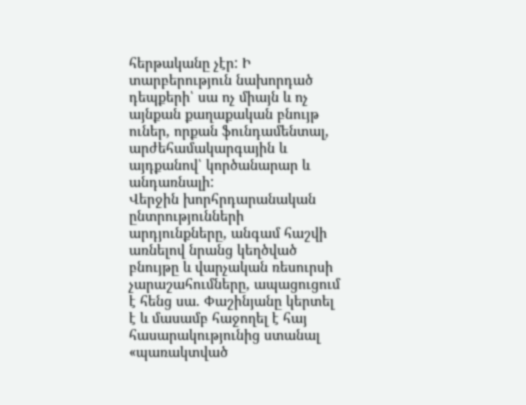հերթականը չէր: Ի տարբերություն նախորդած դեպքերի՝ սա ոչ միայն և ոչ այնքան քաղաքական բնույթ ուներ, որքան ֆունդամենտալ, արժեհամակարգային և այդքանով՝ կործանարար և անդառնալի:
Վերջին խորհրդարանական ընտրությունների արդյունքները, անգամ հաշվի առնելով նրանց կեղծված բնույթը և վարչական ռեսուրսի չարաշահումները, ապացուցում է հենց սա. Փաշինյանը կերտել է և մասամբ հաջողել է հայ հասարակությունից ստանալ «պառակտված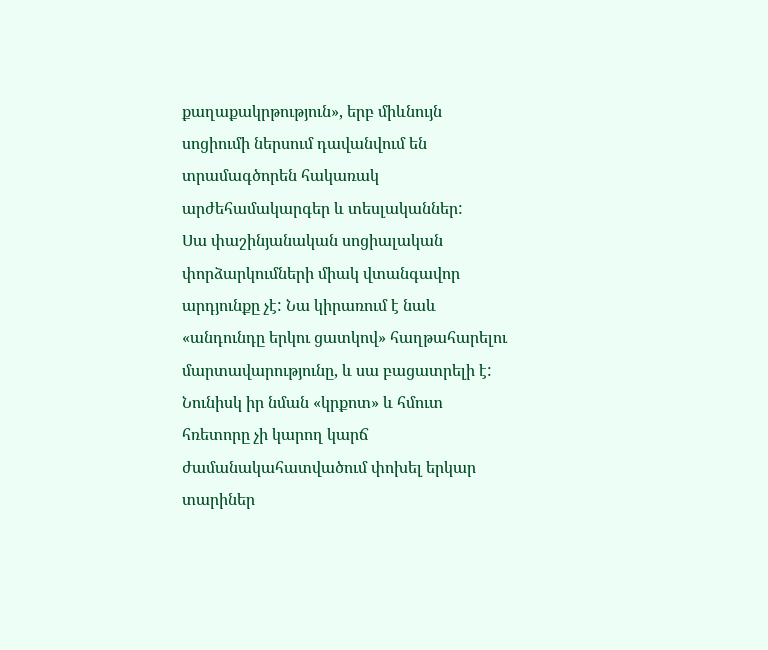քաղաքակրթություն», երբ միևնույն սոցիումի ներսում դավանվում են տրամագծորեն հակառակ արժեհամակարգեր և տեսլականներ:
Սա փաշինյանական սոցիալական փորձարկումների միակ վտանգավոր արդյունքը չէ: Նա կիրառում է նաև «անդունդը երկու ցատկով» հաղթահարելու մարտավարությունը, և սա բացատրելի է: Նունիսկ իր նման «կրքոտ» և հմուտ հռետորը չի կարող կարճ ժամանակահատվածում փոխել երկար տարիներ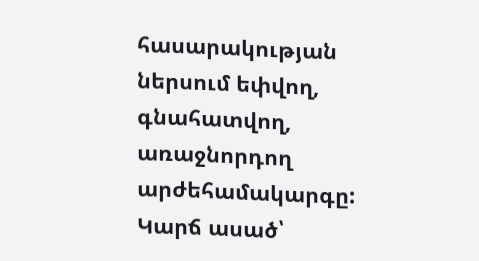հասարակության ներսում եփվող, գնահատվող, առաջնորդող արժեհամակարգը:
Կարճ ասած՝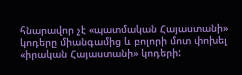հնարավոր չէ «պատմական Հայաստանի» կոդերը միանգամից և բոլորի մոտ փոխել «իրական Հայաստանի» կոդերի: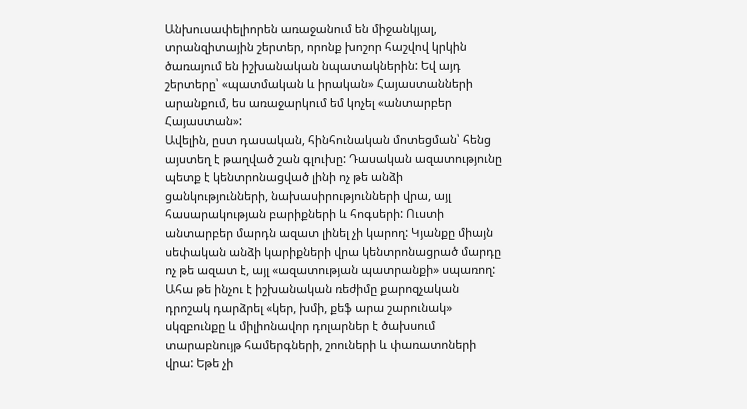Անխուսափելիորեն առաջանում են միջանկյալ, տրանզիտային շերտեր, որոնք խոշոր հաշվով կրկին ծառայում են իշխանական նպատակներին: Եվ այդ շերտերը՝ «պատմական և իրական» Հայաստանների արանքում, ես առաջարկում եմ կոչել «անտարբեր Հայաստան»:
Ավելին, ըստ դասական, հինհունական մոտեցման՝ հենց այստեղ է թաղված շան գլուխը: Դասական ազատությունը պետք է կենտրոնացված լինի ոչ թե անձի ցանկությունների, նախասիրությունների վրա, այլ հասարակության բարիքների և հոգսերի: Ուստի անտարբեր մարդն ազատ լինել չի կարող: Կյանքը միայն սեփական անձի կարիքների վրա կենտրոնացրած մարդը ոչ թե ազատ է, այլ «ազատության պատրանքի» սպառող:
Ահա թե ինչու է իշխանական ռեժիմը քարոզչական դրոշակ դարձրել «կեր, խմի, քեֆ արա շարունակ» սկզբունքը և միլիոնավոր դոլարներ է ծախսում տարաբնույթ համերգների, շոուների և փառատոների վրա: Եթե չի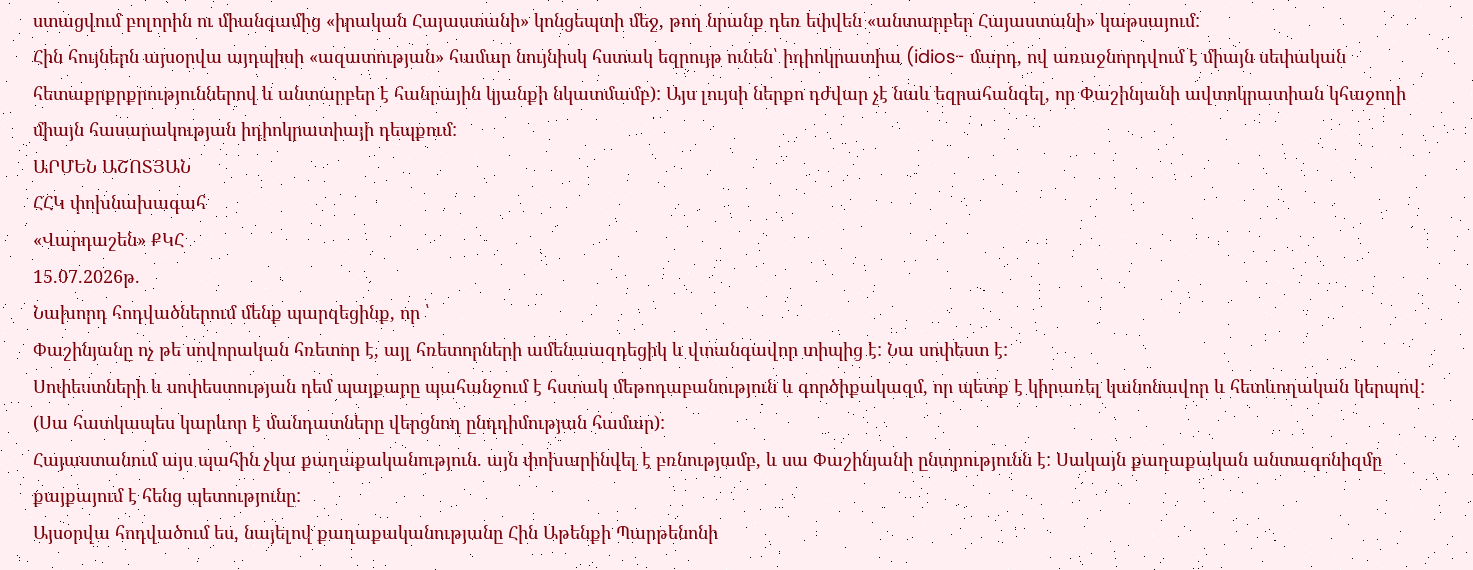ստացվում բոլորին ու միանգամից «իրական Հայաստանի» կոնցեպտի մեջ, թող նրանք դեռ եփվեն «անտարբեր Հայաստանի» կաթսայում:
Հին հույներն այսօրվա այդպիսի «ազատության» համար նույնիսկ հստակ եզրույթ ունեն՝ իդիոկրատիա (idios- մարդ, ով առաջնորդվում է միայն սեփական հետաքրքրքրություններով և անտարբեր է հանրային կյանքի նկատմամբ): Այս լույսի ներքո դժվար չէ նաև եզրահանգել, որ Փաշինյանի ավտոկրատիան կհաջողի միայն հասարակության իդիոկրատիայի դեպքում:
ԱՐՄԵՆ ԱՇՈՏՅԱՆ
ՀՀԿ փոխնախագահ
«Վարդաշեն» ՔԿՀ
15.07.2026թ.
Նախորդ հոդվածներում մենք պարզեցինք, որ ՝
Փաշինյանը ոչ թե սովորական հռետոր է, այլ հռետորների ամենաազդեցիկ և վտանգավոր տիպից է: Նա սոփեստ է:
Սոփեստների և սոփեստության դեմ պայքարը պահանջում է հստակ մեթոդաբանություն և գործիքակազմ, որ պետք է կիրառել կանոնավոր և հետևողական կերպով: (Սա հատկապես կարևոր է մանդատները վերցնող ընդդիմության համար):
Հայաստանում այս պահին չկա քաղաքականություն. այն փոխարինվել է բռնությամբ, և սա Փաշինյանի ընտրությունն է: Սակայն քաղաքական անտագոնիզմը քայքայում է հենց պետությունը:
Այսօրվա հոդվածում ես, նայելով քաղաքականությանը Հին Աթենքի Պարթենոնի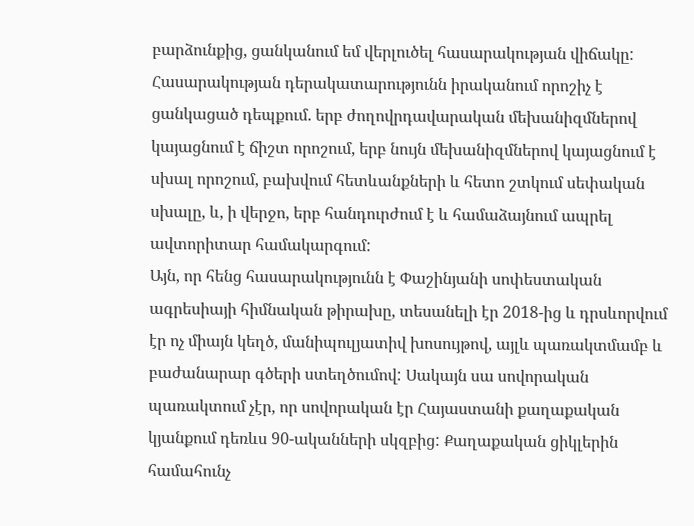բարձունքից, ցանկանում եմ վերլուծել հասարակության վիճակը:
Հասարակության դերակատարությունն իրականում որոշիչ է ցանկացած դեպքում. երբ ժողովրդավարական մեխանիզմներով կայացնում է ճիշտ որոշում, երբ նույն մեխանիզմներով կայացնում է սխալ որոշում, բախվում հետևանքների և հետո շտկում սեփական սխալը, և, ի վերջո, երբ հանդուրժում է և համաձայնում ապրել ավտորիտար համակարգում:
Այն, որ հենց հասարակությունն է Փաշինյանի սոփեստական ագրեսիայի հիմնական թիրախը, տեսանելի էր 2018-ից և դրսևորվում էր ոչ միայն կեղծ, մանիպուլյատիվ խոսույթով, այլև պառակտմամբ և բաժանարար գծերի ստեղծումով: Սակայն սա սովորական պառակտում չէր, որ սովորական էր Հայաստանի քաղաքական կյանքում դեռևս 90-ականների սկզբից: Քաղաքական ցիկլերին համահունչ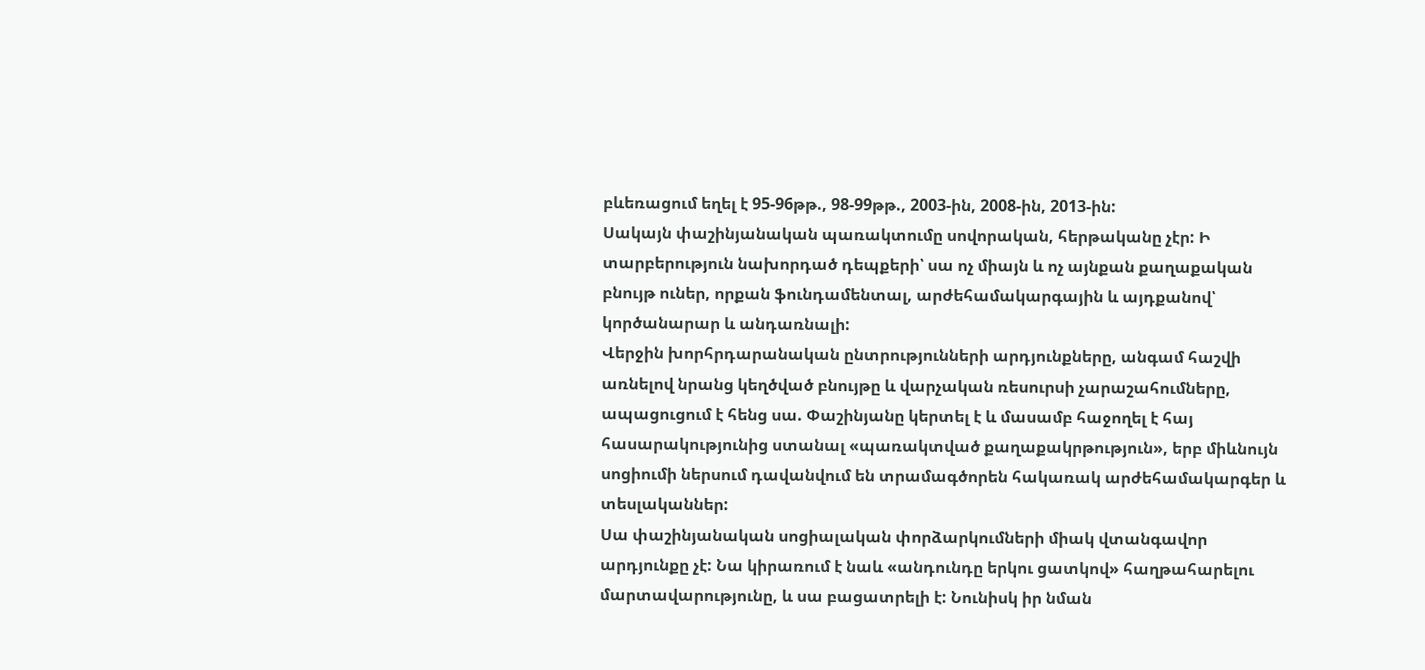բևեռացում եղել է 95-96թթ., 98-99թթ., 2003-ին, 2008-ին, 2013-ին:
Սակայն փաշինյանական պառակտումը սովորական, հերթականը չէր: Ի տարբերություն նախորդած դեպքերի՝ սա ոչ միայն և ոչ այնքան քաղաքական բնույթ ուներ, որքան ֆունդամենտալ, արժեհամակարգային և այդքանով՝ կործանարար և անդառնալի:
Վերջին խորհրդարանական ընտրությունների արդյունքները, անգամ հաշվի առնելով նրանց կեղծված բնույթը և վարչական ռեսուրսի չարաշահումները, ապացուցում է հենց սա. Փաշինյանը կերտել է և մասամբ հաջողել է հայ հասարակությունից ստանալ «պառակտված քաղաքակրթություն», երբ միևնույն սոցիումի ներսում դավանվում են տրամագծորեն հակառակ արժեհամակարգեր և տեսլականներ:
Սա փաշինյանական սոցիալական փորձարկումների միակ վտանգավոր արդյունքը չէ: Նա կիրառում է նաև «անդունդը երկու ցատկով» հաղթահարելու մարտավարությունը, և սա բացատրելի է: Նունիսկ իր նման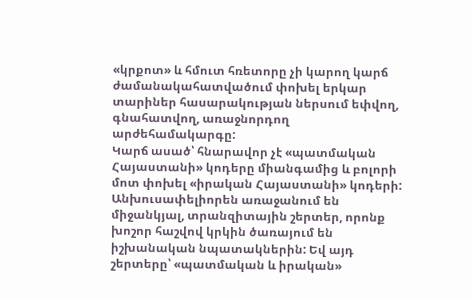«կրքոտ» և հմուտ հռետորը չի կարող կարճ ժամանակահատվածում փոխել երկար տարիներ հասարակության ներսում եփվող, գնահատվող, առաջնորդող արժեհամակարգը:
Կարճ ասած՝ հնարավոր չէ «պատմական Հայաստանի» կոդերը միանգամից և բոլորի մոտ փոխել «իրական Հայաստանի» կոդերի: Անխուսափելիորեն առաջանում են միջանկյալ, տրանզիտային շերտեր, որոնք խոշոր հաշվով կրկին ծառայում են իշխանական նպատակներին: Եվ այդ շերտերը՝ «պատմական և իրական»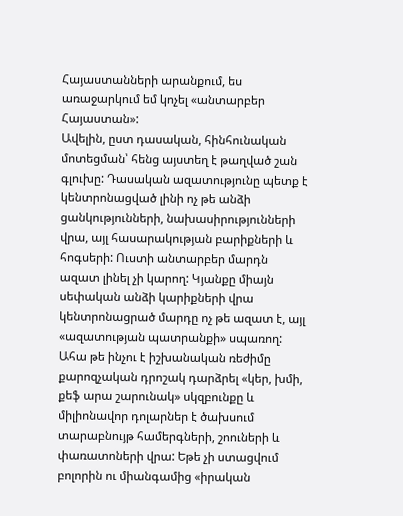Հայաստանների արանքում, ես առաջարկում եմ կոչել «անտարբեր Հայաստան»:
Ավելին, ըստ դասական, հինհունական մոտեցման՝ հենց այստեղ է թաղված շան գլուխը: Դասական ազատությունը պետք է կենտրոնացված լինի ոչ թե անձի ցանկությունների, նախասիրությունների վրա, այլ հասարակության բարիքների և հոգսերի: Ուստի անտարբեր մարդն ազատ լինել չի կարող: Կյանքը միայն սեփական անձի կարիքների վրա կենտրոնացրած մարդը ոչ թե ազատ է, այլ «ազատության պատրանքի» սպառող:
Ահա թե ինչու է իշխանական ռեժիմը քարոզչական դրոշակ դարձրել «կեր, խմի, քեֆ արա շարունակ» սկզբունքը և միլիոնավոր դոլարներ է ծախսում տարաբնույթ համերգների, շոուների և փառատոների վրա: Եթե չի ստացվում բոլորին ու միանգամից «իրական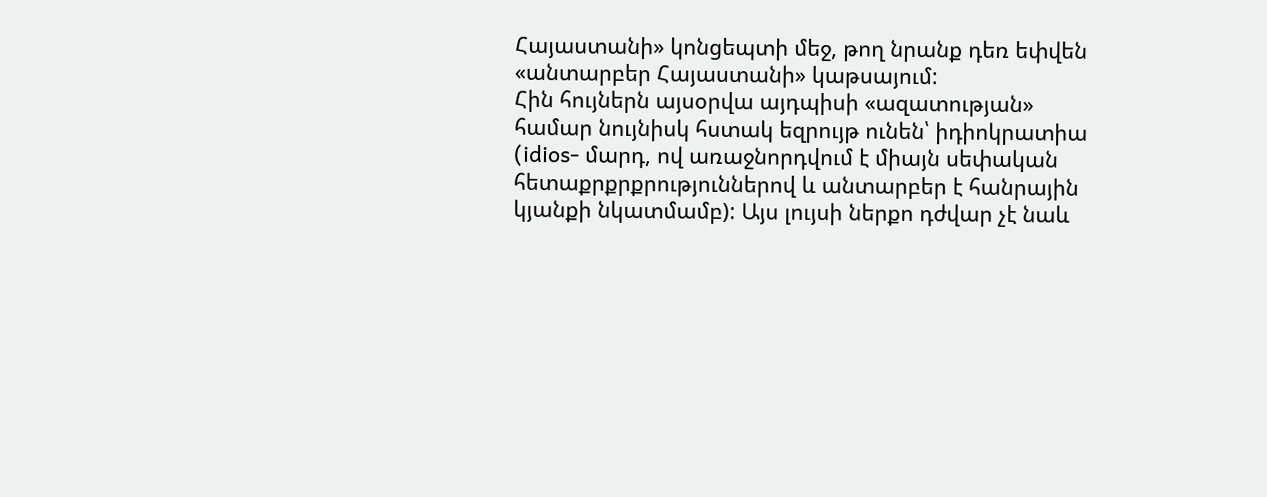Հայաստանի» կոնցեպտի մեջ, թող նրանք դեռ եփվեն «անտարբեր Հայաստանի» կաթսայում:
Հին հույներն այսօրվա այդպիսի «ազատության» համար նույնիսկ հստակ եզրույթ ունեն՝ իդիոկրատիա (idios- մարդ, ով առաջնորդվում է միայն սեփական հետաքրքրքրություններով և անտարբեր է հանրային կյանքի նկատմամբ): Այս լույսի ներքո դժվար չէ նաև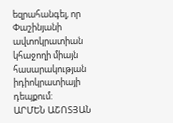եզրահանգել, որ Փաշինյանի ավտոկրատիան կհաջողի միայն հասարակության իդիոկրատիայի դեպքում:
ԱՐՄԵՆ ԱՇՈՏՅԱՆ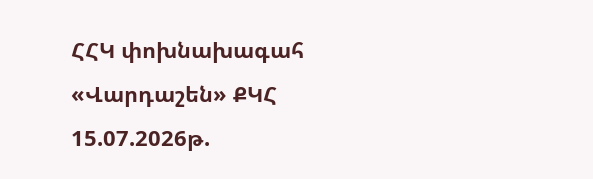ՀՀԿ փոխնախագահ
«Վարդաշեն» ՔԿՀ
15.07.2026թ.